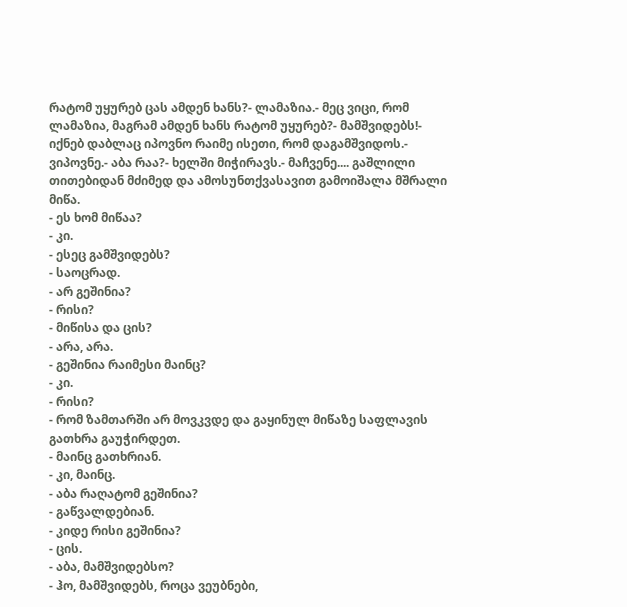რატომ უყურებ ცას ამდენ ხანს?- ლამაზია.- მეც ვიცი, რომ ლამაზია, მაგრამ ამდენ ხანს რატომ უყურებ?- მამშვიდებს!- იქნებ დაბლაც იპოვნო რაიმე ისეთი, რომ დაგამშვიდოს.- ვიპოვნე.- აბა რაა?- ხელში მიჭირავს.- მაჩვენე.... გაშლილი თითებიდან მძიმედ და ამოსუნთქვასავით გამოიშალა მშრალი მიწა.
- ეს ხომ მიწაა?
- კი.
- ესეც გამშვიდებს?
- საოცრად.
- არ გეშინია?
- რისი?
- მიწისა და ცის?
- არა, არა.
- გეშინია რაიმესი მაინც?
- კი.
- რისი?
- რომ ზამთარში არ მოვკვდე და გაყინულ მიწაზე საფლავის გათხრა გაუჭირდეთ.
- მაინც გათხრიან.
- კი, მაინც.
- აბა რაღატომ გეშინია?
- გაწვალდებიან.
- კიდე რისი გეშინია?
- ცის.
- აბა, მამშვიდებსო?
- ჰო, მამშვიდებს, როცა ვეუბნები,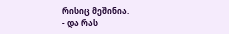რისიც მეშინია.
- და რას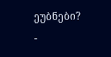ეუბნები?
-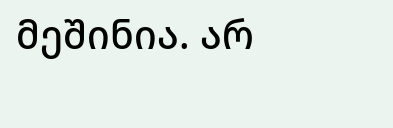მეშინია. არ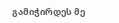გამიჭირდეს მე